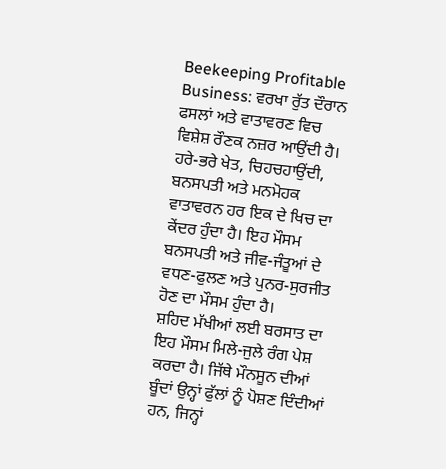Beekeeping Profitable Business: ਵਰਖਾ ਰੁੱਤ ਦੌਰਾਨ ਫਸਲਾਂ ਅਤੇ ਵਾਤਾਵਰਣ ਵਿਚ ਵਿਸ਼ੇਸ਼ ਰੌਣਕ ਨਜ਼ਰ ਆਉਂਦੀ ਹੈ। ਹਰੇ-ਭਰੇ ਖੇਤ, ਚਿਹਚਹਾਉਂਦੀ, ਬਨਸਪਤੀ ਅਤੇ ਮਨਮੋਹਕ ਵਾਤਾਵਰਨ ਹਰ ਇਕ ਦੇ ਖਿਚ ਦਾ ਕੇਂਦਰ ਹੁੰਦਾ ਹੈ। ਇਹ ਮੌਸਮ ਬਨਸਪਤੀ ਅਤੇ ਜੀਵ-ਜੰਤੂਆਂ ਦੇ ਵਧਣ-ਫੁਲਣ ਅਤੇ ਪੁਨਰ-ਸੁਰਜੀਤ ਹੋਣ ਦਾ ਮੌਸਮ ਹੁੰਦਾ ਹੈ।
ਸ਼ਹਿਦ ਮੱਖੀਆਂ ਲਈ ਬਰਸਾਤ ਦਾ ਇਹ ਮੌਸਮ ਮਿਲੇ-ਜੁਲੇ ਰੰਗ ਪੇਸ਼ ਕਰਦਾ ਹੈ। ਜਿੱਥੇ ਮੌਨਸੂਨ ਦੀਆਂ ਬੂੰਦਾਂ ਉਨ੍ਹਾਂ ਫੁੱਲਾਂ ਨੂੰ ਪੋਸ਼ਣ ਦਿੰਦੀਆਂ ਹਨ, ਜਿਨ੍ਹਾਂ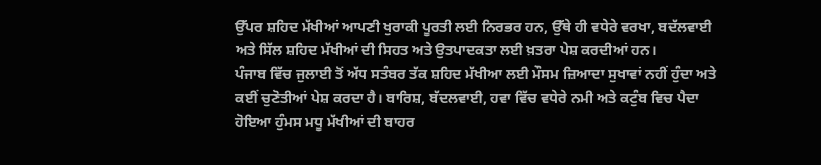ਉੱਪਰ ਸ਼ਹਿਦ ਮੱਖੀਆਂ ਆਪਣੀ ਖੁਰਾਕੀ ਪੂਰਤੀ ਲਈ ਨਿਰਭਰ ਹਨ, ਉੱਥੇ ਹੀ ਵਧੇਰੇ ਵਰਖਾ, ਬਦੱਲਵਾਈ ਅਤੇ ਸਿੱਲ ਸ਼ਹਿਦ ਮੱਖੀਆਂ ਦੀ ਸਿਹਤ ਅਤੇ ਉਤਪਾਦਕਤਾ ਲਈ ਖ਼ਤਰਾ ਪੇਸ਼ ਕਰਦੀਆਂ ਹਨ।
ਪੰਜਾਬ ਵਿੱਚ ਜੁਲਾਈ ਤੋਂ ਅੱਧ ਸਤੰਬਰ ਤੱਕ ਸ਼ਹਿਦ ਮੱਖੀਆ ਲਈ ਮੌਸਮ ਜ਼ਿਆਦਾ ਸੁਖਾਵਾਂ ਨਹੀਂ ਹੁੰਦਾ ਅਤੇ ਕਈਂ ਚੁਣੋਤੀਆਂ ਪੇਸ਼ ਕਰਦਾ ਹੈ। ਬਾਰਿਸ਼, ਬੱਦਲਵਾਈ, ਹਵਾ ਵਿੱਚ ਵਧੇਰੇ ਨਮੀ ਅਤੇ ਕਟੁੰਬ ਵਿਚ ਪੈਦਾ ਹੋਇਆ ਹੁੰਮਸ ਮਧੂ ਮੱਖੀਆਂ ਦੀ ਬਾਹਰ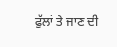ਫੁੱਲਾਂ ਤੇ ਜਾਣ ਦੀ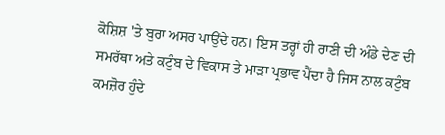ਕੋਸ਼ਿਸ਼ 'ਤੇ ਬੁਰਾ ਅਸਰ ਪਾਉਂਦੇ ਹਨ। ਇਸ ਤਰ੍ਹਾਂ ਹੀ ਰਾਣੀ ਦੀ ਅੰਡੇ ਦੇਣ ਦੀ ਸਮਰੱਥਾ ਅਤੇ ਕਟੁੰਬ ਦੇ ਵਿਕਾਸ ਤੇ ਮਾੜਾ ਪ੍ਰਭਾਵ ਪੈਂਦਾ ਹੈ ਜਿਸ ਨਾਲ ਕਟੁੰਬ ਕਮਜ਼ੋਰ ਹੁੰਦੇ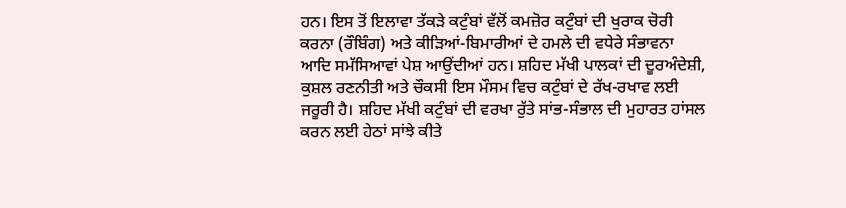ਹਨ। ਇਸ ਤੋਂ ਇਲਾਵਾ ਤੱਕੜੇ ਕਟੁੰਬਾਂ ਵੱਲੋਂ ਕਮਜ਼ੋਰ ਕਟੁੰਬਾਂ ਦੀ ਖੁਰਾਕ ਚੋਰੀ ਕਰਨਾ (ਰੌਬਿੰਗ) ਅਤੇ ਕੀੜਿਆਂ-ਬਿਮਾਰੀਆਂ ਦੇ ਹਮਲੇ ਦੀ ਵਧੇਰੇ ਸੰਭਾਵਨਾ ਆਦਿ ਸਮੱਸਿਆਵਾਂ ਪੇਸ਼ ਆਉਂਦੀਆਂ ਹਨ। ਸ਼ਹਿਦ ਮੱਖੀ ਪਾਲਕਾਂ ਦੀ ਦੂਰਅੰਦੇਸ਼ੀ, ਕੁਸ਼ਲ ਰਣਨੀਤੀ ਅਤੇ ਚੌਕਸੀ ਇਸ ਮੌਸਮ ਵਿਚ ਕਟੁੰਬਾਂ ਦੇ ਰੱਖ-ਰਖਾਵ ਲਈ ਜਰੂਰੀ ਹੈ। ਸ਼ਹਿਦ ਮੱਖੀ ਕਟੁੰਬਾਂ ਦੀ ਵਰਖਾ ਰੁੱਤੇ ਸਾਂਭ-ਸੰਭਾਲ ਦੀ ਮੁਹਾਰਤ ਹਾਂਸਲ ਕਰਨ ਲਈ ਹੇਠਾਂ ਸਾਂਝੇ ਕੀਤੇ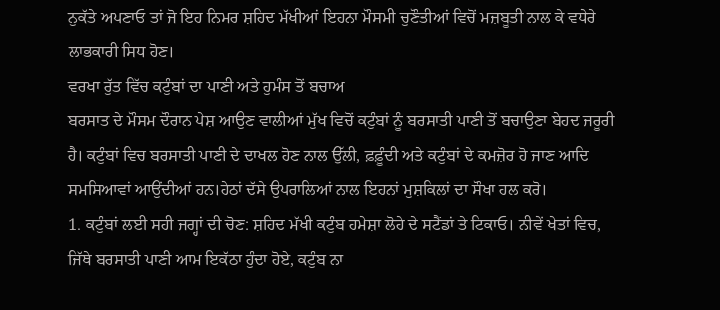ਨੁਕੱਤੇ ਅਪਣਾਓ ਤਾਂ ਜੋ ਇਹ ਨਿਮਰ ਸ਼ਹਿਦ ਮੱਖੀਆਂ ਇਹਨਾ ਮੌਸਮੀ ਚੁਣੌਤੀਆਂ ਵਿਚੋਂ ਮਜ਼ਬੂਤੀ ਨਾਲ ਕੇ ਵਧੇਰੇ ਲਾਭਕਾਰੀ ਸਿਧ ਹੋਣ।
ਵਰਖਾ ਰੁੱਤ ਵਿੱਚ ਕਟੁੰਬਾਂ ਦਾ ਪਾਣੀ ਅਤੇ ਹੁਮੰਸ ਤੋਂ ਬਚਾਅ
ਬਰਸਾਤ ਦੇ ਮੌਸਮ ਦੌਰਾਨ ਪੇਸ਼ ਆਉਣ ਵਾਲੀਆਂ ਮੁੱਖ ਵਿਚੋਂ ਕਟੁੰਬਾਂ ਨੂੰ ਬਰਸਾਤੀ ਪਾਣੀ ਤੋਂ ਬਚਾਉਣਾ ਬੇਹਦ ਜਰੂਰੀ ਹੈ। ਕਟੁੰਬਾਂ ਵਿਚ ਬਰਸਾਤੀ ਪਾਣੀ ਦੇ ਦਾਖਲ ਹੋਣ ਨਾਲ ਉੱਲੀ, ਫ਼ਫ਼ੂੰਦੀ ਅਤੇ ਕਟੁੰਬਾਂ ਦੇ ਕਮਜ਼ੋਰ ਹੋ ਜਾਣ ਆਦਿ ਸਮਸਿਆਵਾਂ ਆਉਂਦੀਆਂ ਹਨ।ਹੇਠਾਂ ਦੱਸੇ ਉਪਰਾਲਿਆਂ ਨਾਲ ਇਹਨਾਂ ਮੁਸ਼ਕਿਲਾਂ ਦਾ ਸੌਖਾ ਹਲ ਕਰੋ।
1. ਕਟੁੰਬਾਂ ਲਈ ਸਹੀ ਜਗ੍ਹਾਂ ਦੀ ਚੋਣ: ਸ਼ਹਿਦ ਮੱਖੀ ਕਟੁੰਬ ਹਮੇਸ਼ਾ ਲੋਹੇ ਦੇ ਸਟੈਂਡਾਂ ਤੇ ਟਿਕਾਓ। ਨੀਵੇਂ ਖੇਤਾਂ ਵਿਚ, ਜਿੱਥੇ ਬਰਸਾਤੀ ਪਾਣੀ ਆਮ ਇਕੱਠਾ ਹੁੰਦਾ ਹੋਏ, ਕਟੁੰਬ ਨਾ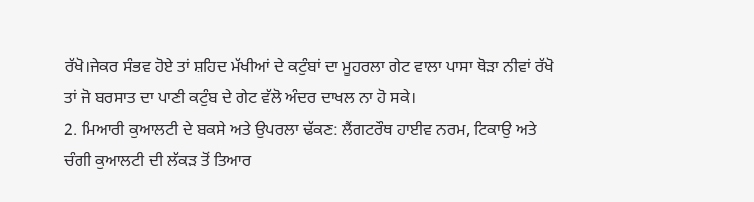ਰੱਖੋ।ਜੇਕਰ ਸੰਭਵ ਹੋਏ ਤਾਂ ਸ਼ਹਿਦ ਮੱਖੀਆਂ ਦੇ ਕਟੁੰਬਾਂ ਦਾ ਮੂਹਰਲਾ ਗੇਟ ਵਾਲਾ ਪਾਸਾ ਥੋੜਾ ਨੀਵਾਂ ਰੱਖੋ ਤਾਂ ਜੋ ਬਰਸਾਤ ਦਾ ਪਾਣੀ ਕਟੁੰਬ ਦੇ ਗੇਟ ਵੱਲੋ ਅੰਦਰ ਦਾਖਲ ਨਾ ਹੋ ਸਕੇ।
2. ਮਿਆਰੀ ਕੁਆਲਟੀ ਦੇ ਬਕਸੇ ਅਤੇ ਉਪਰਲਾ ਢੱਕਣ: ਲੈਂਗਟਰੌਥ ਹਾਈਵ ਨਰਮ, ਟਿਕਾਉ ਅਤੇ ਚੰਗੀ ਕੁਆਲਟੀ ਦੀ ਲੱਕੜ ਤੋਂ ਤਿਆਰ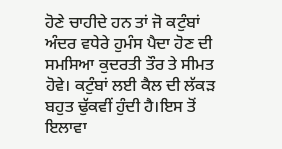ਹੋਣੇ ਚਾਹੀਦੇ ਹਨ ਤਾਂ ਜੋ ਕਟੁੰਬਾਂ ਅੰਦਰ ਵਧੇਰੇ ਹੁਮੰਸ ਪੈਦਾ ਹੋਣ ਦੀ ਸਮਸਿਆ ਕੁਦਰਤੀ ਤੌਰ ਤੇ ਸੀਮਤ ਹੋਵੇ। ਕਟੁੰਬਾਂ ਲਈ ਕੈਲ ਦੀ ਲੱਕੜ ਬਹੁਤ ਢੁੱਕਵੀਂ ਹੁੰਦੀ ਹੈ।ਇਸ ਤੋਂ ਇਲਾਵਾ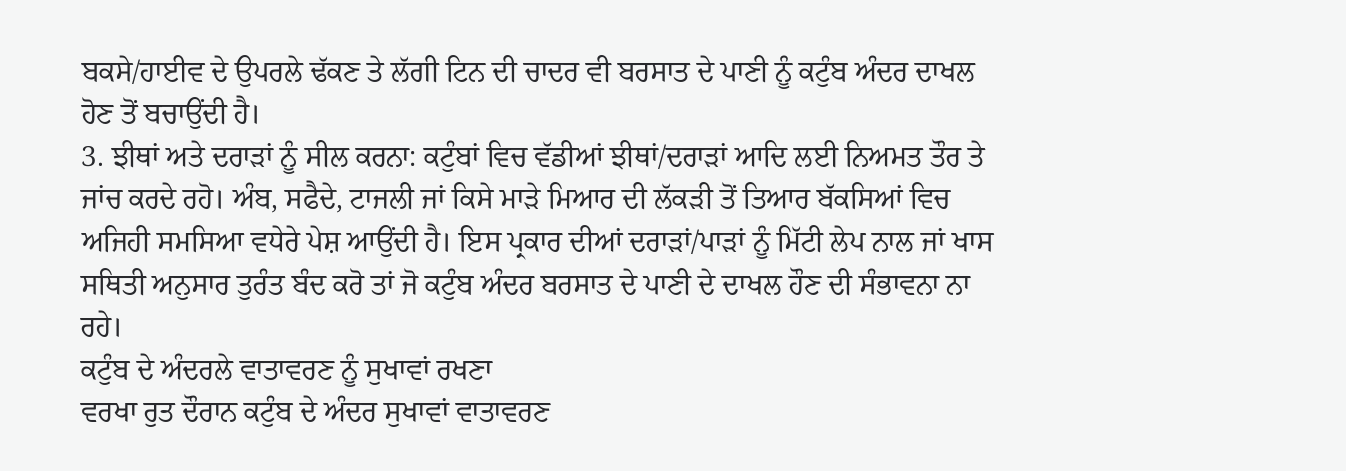ਬਕਸੇ/ਹਾਈਵ ਦੇ ਉਪਰਲੇ ਢੱਕਣ ਤੇ ਲੱਗੀ ਟਿਨ ਦੀ ਚਾਦਰ ਵੀ ਬਰਸਾਤ ਦੇ ਪਾਣੀ ਨੂੰ ਕਟੁੰਬ ਅੰਦਰ ਦਾਖਲ ਹੋਣ ਤੋਂ ਬਚਾਉਂਦੀ ਹੈ।
3. ਝੀਥਾਂ ਅਤੇ ਦਰਾੜਾਂ ਨੂੰ ਸੀਲ ਕਰਨਾ: ਕਟੁੰਬਾਂ ਵਿਚ ਵੱਡੀਆਂ ਝੀਥਾਂ/ਦਰਾੜਾਂ ਆਦਿ ਲਈ ਨਿਅਮਤ ਤੌਰ ਤੇ ਜਾਂਚ ਕਰਦੇ ਰਹੋ। ਅੰਬ, ਸਫੈਦੇ, ਟਾਜਲੀ ਜਾਂ ਕਿਸੇ ਮਾੜੇ ਮਿਆਰ ਦੀ ਲੱਕੜੀ ਤੋਂ ਤਿਆਰ ਬੱਕਸਿਆਂ ਵਿਚ ਅਜਿਹੀ ਸਮਸਿਆ ਵਧੇਰੇ ਪੇਸ਼ ਆਉਂਦੀ ਹੈ। ਇਸ ਪ੍ਰਕਾਰ ਦੀਆਂ ਦਰਾੜਾਂ/ਪਾੜਾਂ ਨੂੰ ਮਿੱਟੀ ਲੇਪ ਨਾਲ ਜਾਂ ਖਾਸ ਸਥਿਤੀ ਅਨੁਸਾਰ ਤੁਰੰਤ ਬੰਦ ਕਰੋ ਤਾਂ ਜੋ ਕਟੁੰਬ ਅੰਦਰ ਬਰਸਾਤ ਦੇ ਪਾਣੀ ਦੇ ਦਾਖਲ ਹੌਣ ਦੀ ਸੰਭਾਵਨਾ ਨਾ ਰਹੇ।
ਕਟੁੰਬ ਦੇ ਅੰਦਰਲੇ ਵਾਤਾਵਰਣ ਨੂੰ ਸੁਖਾਵਾਂ ਰਖਣਾ
ਵਰਖਾ ਰੁਤ ਦੌਰਾਨ ਕਟੁੰਬ ਦੇ ਅੰਦਰ ਸੁਖਾਵਾਂ ਵਾਤਾਵਰਣ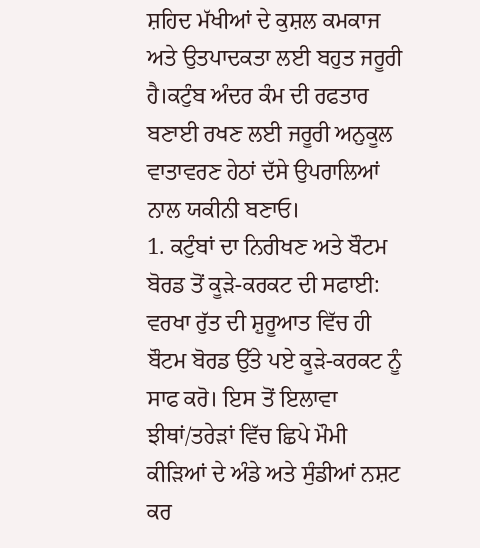ਸ਼ਹਿਦ ਮੱਖੀਆਂ ਦੇ ਕੁਸ਼ਲ ਕਮਕਾਜ ਅਤੇ ਉਤਪਾਦਕਤਾ ਲਈ ਬਹੁਤ ਜਰੂਰੀ ਹੈ।ਕਟੁੰਬ ਅੰਦਰ ਕੰਮ ਦੀ ਰਫਤਾਰ ਬਣਾਈ ਰਖਣ ਲਈ ਜਰੂਰੀ ਅਨੁਕੂਲ ਵਾਤਾਵਰਣ ਹੇਠਾਂ ਦੱਸੇ ਉਪਰਾਲਿਆਂ ਨਾਲ ਯਕੀਨੀ ਬਣਾਓ।
1. ਕਟੁੰਬਾਂ ਦਾ ਨਿਰੀਖਣ ਅਤੇ ਬੌਟਮ ਬੋਰਡ ਤੋਂ ਕੂੜੇ-ਕਰਕਟ ਦੀ ਸਫਾਈ: ਵਰਖਾ ਰੁੱਤ ਦੀ ਸ਼ੁਰੂਆਤ ਵਿੱਚ ਹੀ ਬੌਟਮ ਬੋਰਡ ਉੱਤੇ ਪਏ ਕੂੜੇ-ਕਰਕਟ ਨੂੰ ਸਾਫ ਕਰੋ। ਇਸ ਤੋਂ ਇਲਾਵਾ ਝੀਥਾਂ/ਤਰੇੜਾਂ ਵਿੱਚ ਛਿਪੇ ਮੌਮੀ ਕੀੜਿਆਂ ਦੇ ਅੰਡੇ ਅਤੇ ਸੁੰਡੀਆਂ ਨਸ਼ਟ ਕਰ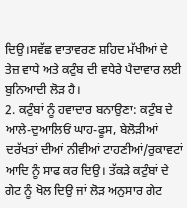ਦਿਉ।ਸਵੱਛ ਵਾਤਾਵਰਣ ਸ਼ਹਿਦ ਮੱਖੀਆਂ ਦੇ ਤੇਜ਼ ਵਾਧੇ ਅਤੇ ਕਟੁੰਬ ਦੀ ਵਧੇਰੇ ਪੈਦਾਵਾਰ ਲਈ ਬੁਨਿਆਦੀ ਲੋੜ ਹੈ।
2. ਕਟੁੰਬਾਂ ਨੂੰ ਹਵਾਦਾਰ ਬਨਾਉਣਾ: ਕਟੁੰਬ ਦੇ ਆਲੇ-ਦੁਆਲਿਓਂ ਘਾਹ-ਫੂਸ, ਬੇਲੋੜੀਆਂ ਦਰੱਖਤਾਂ ਦੀਆਂ ਨੀਵੀਆਂ ਟਾਹਣੀਆਂ/ਰੁਕਾਵਟਾਂ ਆਦਿ ਨੂੰ ਸਾਫ ਕਰ ਦਿਉ। ਤੱਕੜੇ ਕਟੁੰਬਾਂ ਦੇ ਗੇਟ ਨੂੰ ਖੋਲ ਦਿਉ ਜਾਂ ਲੋੜ ਅਨੁਸਾਰ ਗੇਟ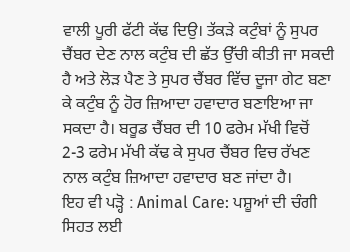ਵਾਲੀ ਪੂਰੀ ਫੱਟੀ ਕੱਢ ਦਿਉ। ਤੱਕੜੇ ਕਟੁੰਬਾਂ ਨੂੰ ਸੁਪਰ ਚੈਂਬਰ ਦੇਣ ਨਾਲ ਕਟੁੰਬ ਦੀ ਛੱਤ ਉੱਚੀ ਕੀਤੀ ਜਾ ਸਕਦੀ ਹੈ ਅਤੇ ਲੋੜ ਪੈਣ ਤੇ ਸੁਪਰ ਚੈਂਬਰ ਵਿੱਚ ਦੂਜਾ ਗੇਟ ਬਣਾ ਕੇ ਕਟੁੰਬ ਨੂੰ ਹੋਰ ਜ਼ਿਆਦਾ ਹਵਾਦਾਰ ਬਣਾਇਆ ਜਾ ਸਕਦਾ ਹੈ। ਬਰੂਡ ਚੈਂਬਰ ਦੀ 10 ਫਰੇਮ ਮੱਖੀ ਵਿਚੋਂ 2-3 ਫਰੇਮ ਮੱਖੀ ਕੱਢ ਕੇ ਸੁਪਰ ਚੈਂਬਰ ਵਿਚ ਰੱਖਣ ਨਾਲ ਕਟੁੰਬ ਜ਼ਿਆਦਾ ਹਵਾਦਾਰ ਬਣ ਜਾਂਦਾ ਹੈ।
ਇਹ ਵੀ ਪੜ੍ਹੋ : Animal Care: ਪਸ਼ੂਆਂ ਦੀ ਚੰਗੀ ਸਿਹਤ ਲਈ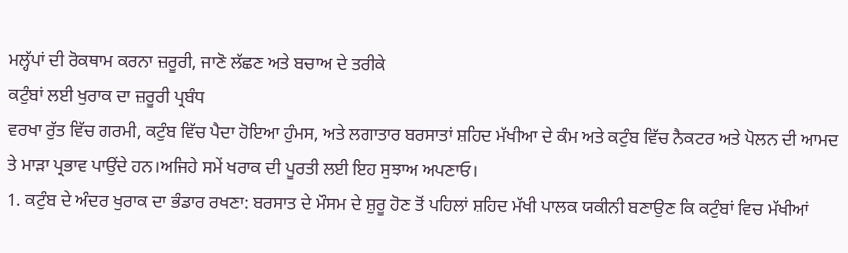ਮਲ੍ਹੱਪਾਂ ਦੀ ਰੋਕਥਾਮ ਕਰਨਾ ਜ਼ਰੂਰੀ, ਜਾਣੋ ਲੱਛਣ ਅਤੇ ਬਚਾਅ ਦੇ ਤਰੀਕੇ
ਕਟੁੰਬਾਂ ਲਈ ਖੁਰਾਕ ਦਾ ਜ਼ਰੂਰੀ ਪ੍ਰਬੰਧ
ਵਰਖਾ ਰੁੱਤ ਵਿੱਚ ਗਰਮੀ, ਕਟੁੰਬ ਵਿੱਚ ਪੈਦਾ ਹੋਇਆ ਹੁੰਮਸ, ਅਤੇ ਲਗਾਤਾਰ ਬਰਸਾਤਾਂ ਸ਼ਹਿਦ ਮੱਖੀਆ ਦੇ ਕੰਮ ਅਤੇ ਕਟੁੰਬ ਵਿੱਚ ਨੈਕਟਰ ਅਤੇ ਪੋਲਨ ਦੀ ਆਮਦ ਤੇ ਮਾੜਾ ਪ੍ਰਭਾਵ ਪਾਉਂਦੇ ਹਨ।ਅਜਿਹੇ ਸਮੇਂ ਖਰਾਕ ਦੀ ਪੂਰਤੀ ਲਈ ਇਹ ਸੁਝਾਅ ਅਪਣਾਓ।
1. ਕਟੁੰਬ ਦੇ ਅੰਦਰ ਖੁਰਾਕ ਦਾ ਭੰਡਾਰ ਰਖਣਾ: ਬਰਸਾਤ ਦੇ ਮੌਸਮ ਦੇ ਸ਼ੁਰੂ ਹੋਣ ਤੋਂ ਪਹਿਲਾਂ ਸ਼ਹਿਦ ਮੱਖੀ ਪਾਲਕ ਯਕੀਨੀ ਬਣਾਉਣ ਕਿ ਕਟੁੰਬਾਂ ਵਿਚ ਮੱਖੀਆਂ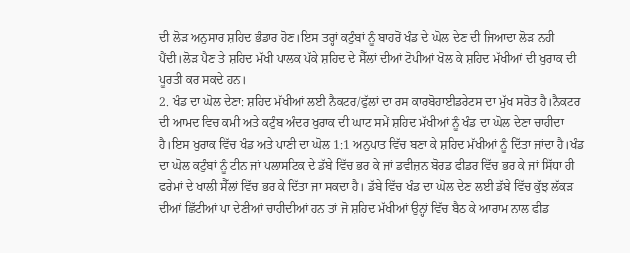ਦੀ ਲੋੜ ਅਨੁਸਾਰ ਸ਼ਹਿਦ ਭੰਡਾਰ ਹੋਣ।ਇਸ ਤਰ੍ਹਾਂ ਕਟੁੰਬਾਂ ਨੂੰ ਬਾਹਰੋਂ ਖੰਡ ਦੇ ਘੋਲ ਦੇਣ ਦੀ ਜਿਆਦਾ ਲੋੜ ਨਹੀ ਪੈਂਦੀ।ਲੋੜ ਪੈਣ ਤੇ ਸ਼ਹਿਦ ਮੱਖੀ ਪਾਲਕ ਪੱਕੇ ਸ਼ਹਿਦ ਦੇ ਸੈੱਲਾਂ ਦੀਆਂ ਟੋਪੀਆਂ ਖੋਲ ਕੇ ਸ਼ਹਿਦ ਮੱਖੀਆਂ ਦੀ ਖੁਰਾਕ ਦੀ ਪੂਰਤੀ ਕਰ ਸਕਦੇ ਹਨ।
2. ਖੰਡ ਦਾ ਘੋਲ ਦੇਣਾ: ਸ਼ਹਿਦ ਮੱਖੀਆਂ ਲਈ ਨੈਕਟਰ/ਫੁੱਲਾਂ ਦਾ ਰਸ ਕਾਰਬੋਹਾਈਡਰੇਟਸ ਦਾ ਮੁੱਖ ਸਰੋਤ ਹੈ।ਨੈਕਟਰ ਦੀ ਆਮਦ ਵਿਚ ਕਮੀ ਅਤੇ ਕਟੁੰਬ ਅੰਦਰ ਖੁਰਾਕ ਦੀ ਘਾਟ ਸਮੇਂ ਸ਼ਹਿਦ ਮੱਖੀਆਂ ਨੂੰ ਖੰਡ ਦਾ ਘੋਲ ਦੇਣਾ ਚਾਹੀਦਾ ਹੈ।ਇਸ ਖੁਰਾਕ ਵਿੱਚ ਖੰਡ ਅਤੇ ਪਾਣੀ ਦਾ ਘੋਲ 1:1 ਅਨੁਪਾਤ ਵਿੱਚ ਬਣਾ ਕੇ ਸ਼ਹਿਦ ਮੱਖੀਆਂ ਨੂੰ ਦਿੱਤਾ ਜਾਂਦਾ ਹੈ।ਖੰਡ ਦਾ ਘੋਲ ਕਟੁੰਬਾਂ ਨੂੰ ਟੀਨ ਜਾਂ ਪਲਾਸਟਿਕ ਦੇ ਡੱਬੇ ਵਿੱਚ ਭਰ ਕੇ ਜਾਂ ਡਵੀਜ਼ਨ ਬੋਰਡ ਫੀਡਰ ਵਿੱਚ ਭਰ ਕੇ ਜਾਂ ਸਿੱਧਾ ਹੀ ਫਰੇਮਾਂ ਦੇ ਖਾਲੀ ਸੈੱਲਾਂ ਵਿੱਚ ਭਰ ਕੇ ਦਿੱਤਾ ਜਾ ਸਕਦਾ ਹੈ। ਡੱਬੇ ਵਿੱਚ ਖੰਡ ਦਾ ਘੋਲ ਦੇਣ ਲਈ ਡੱਬੇ ਵਿੱਚ ਕੁੱਝ ਲੱਕੜ ਦੀਆਂ ਛਿੱਟੀਆਂ ਪਾ ਦੇਣੀਆਂ ਚਾਹੀਦੀਆਂ ਹਨ ਤਾਂ ਜੋ ਸ਼ਹਿਦ ਮੱਖੀਆਂ ਉਨ੍ਹਾਂ ਵਿੱਚ ਬੈਠ ਕੇ ਆਰਾਮ ਨਾਲ ਫੀਡ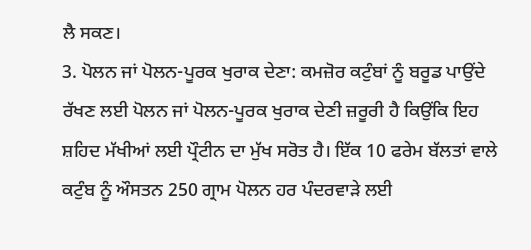ਲੈ ਸਕਣ।
3. ਪੋਲਨ ਜਾਂ ਪੋਲਨ-ਪੂਰਕ ਖੁਰਾਕ ਦੇਣਾ: ਕਮਜ਼ੋਰ ਕਟੁੰਬਾਂ ਨੂੰ ਬਰੂਡ ਪਾਉਂਦੇ ਰੱਖਣ ਲਈ ਪੋਲਨ ਜਾਂ ਪੋਲਨ-ਪੂਰਕ ਖੁਰਾਕ ਦੇਣੀ ਜ਼ਰੂਰੀ ਹੈ ਕਿਉਂਕਿ ਇਹ ਸ਼ਹਿਦ ਮੱਖੀਆਂ ਲਈ ਪ੍ਰੌਟੀਨ ਦਾ ਮੁੱਖ ਸਰੋਤ ਹੈ। ਇੱਕ 10 ਫਰੇਮ ਬੱਲਤਾਂ ਵਾਲੇ ਕਟੁੰਬ ਨੂੰ ਔਸਤਨ 250 ਗ੍ਰਾਮ ਪੋਲਨ ਹਰ ਪੰਦਰਵਾੜੇ ਲਈ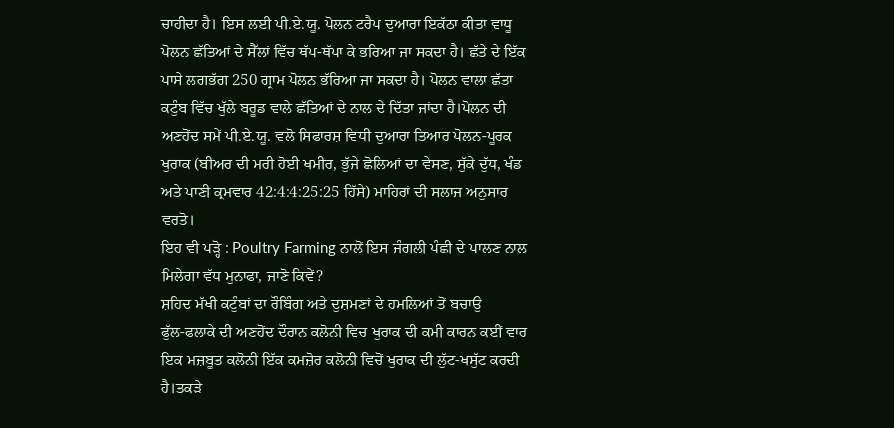ਚਾਹੀਦਾ ਹੈ। ਇਸ ਲਈ ਪੀ.ਏ.ਯੂ. ਪੋਲਨ ਟਰੈਪ ਦੁਆਰਾ ਇਕੱਠਾ ਕੀਤਾ ਵਾਧੂ ਪੋਲਨ ਛੱਤਿਆਂ ਦੇ ਸੈੱਲਾਂ ਵਿੱਚ ਥੱਪ-ਥੱਪਾ ਕੇ ਭਰਿਆ ਜਾ ਸਕਦਾ ਹੈ। ਛੱਤੇ ਦੇ ਇੱਕ ਪਾਸੇ ਲਗਭੱਗ 250 ਗ੍ਰਾਮ ਪੋਲਨ ਭੱਰਿਆ ਜਾ ਸਕਦਾ ਹੈ। ਪੋਲਨ ਵਾਲਾ ਛੱਤਾ ਕਟੁੰਬ ਵਿੱਚ ਖੁੱਲੇ ਬਰੂਡ ਵਾਲੇ ਛੱਤਿਆਂ ਦੇ ਨਾਲ ਦੇ ਦਿੱਤਾ ਜਾਂਦਾ ਹੈ।ਪੋਲਨ ਦੀ ਅਣਹੋਂਦ ਸਮੇਂ ਪੀ.ਏ.ਯੂ. ਵਲੋ ਸਿਫਾਰਸ਼ ਵਿਧੀ ਦੁਆਰਾ ਤਿਆਰ ਪੋਲਨ-ਪੂਰਕ ਖੁਰਾਕ (ਬੀਅਰ ਦੀ ਮਰੀ ਹੋਈ ਖਮੀਰ, ਭੁੱਜੇ ਛੋਲਿਆਂ ਦਾ ਵੇਸਣ, ਸੁੱਕੇ ਦੁੱਧ, ਖੰਡ ਅਤੇ ਪਾਣੀ ਕ੍ਰਮਵਾਰ 42:4:4:25:25 ਹਿੱਸੇ) ਮਾਹਿਰਾਂ ਦੀ ਸਲਾਜ ਅਨੁਸਾਰ ਵਰਤੋ।
ਇਹ ਵੀ ਪੜ੍ਹੋ : Poultry Farming ਨਾਲੋਂ ਇਸ ਜੰਗਲੀ ਪੰਛੀ ਦੇ ਪਾਲਣ ਨਾਲ ਮਿਲੇਗਾ ਵੱਧ ਮੁਨਾਫਾ, ਜਾਣੋ ਕਿਵੇਂ?
ਸ਼ਹਿਦ ਮੱਖੀ ਕਟੁੰਬਾਂ ਦਾ ਰੌਬਿੰਗ ਅਤੇ ਦੁਸ਼ਮਣਾਂ ਦੇ ਹਮਲਿਆਂ ਤੋਂ ਬਚਾਉ
ਫੁੱਲ-ਫਲਾਕੇ ਦੀ ਅਣਹੋਂਦ ਦੌਰਾਨ ਕਲੋਨੀ ਵਿਚ ਖੁਰਾਕ ਦੀ ਕਮੀ ਕਾਰਨ ਕਈਂ ਵਾਰ ਇਕ ਮਜ਼ਬੂਤ ਕਲੋਨੀ ਇੱਕ ਕਮਜ਼ੋਰ ਕਲੋਨੀ ਵਿਚੋਂ ਖੁਰਾਕ ਦੀ ਲੁੱਟ-ਖਸੁੱਟ ਕਰਦੀ ਹੈ।ਤਕੜੇ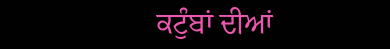ਕਟੁੰਬਾਂ ਦੀਆਂ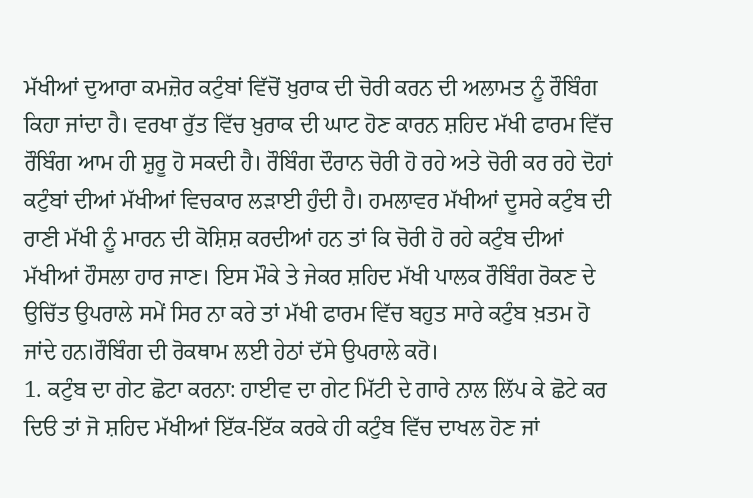ਮੱਖੀਆਂ ਦੁਆਰਾ ਕਮਜ਼ੋਰ ਕਟੁੰਬਾਂ ਵਿੱਚੋਂ ਖ਼ੁਰਾਕ ਦੀ ਚੋਰੀ ਕਰਨ ਦੀ ਅਲਾਮਤ ਨੂੰ ਰੌਬਿੰਗ ਕਿਹਾ ਜਾਂਦਾ ਹੈ। ਵਰਖਾ ਰੁੱਤ ਵਿੱਚ ਖ਼ੁਰਾਕ ਦੀ ਘਾਟ ਹੋਣ ਕਾਰਨ ਸ਼ਹਿਦ ਮੱਖੀ ਫਾਰਮ ਵਿੱਚ ਰੌਬਿੰਗ ਆਮ ਹੀ ਸ਼ੁਰੂ ਹੋ ਸਕਦੀ ਹੈ। ਰੌਬਿੰਗ ਦੌਰਾਨ ਚੋਰੀ ਹੋ ਰਹੇ ਅਤੇ ਚੋਰੀ ਕਰ ਰਹੇ ਦੋਹਾਂ ਕਟੁੰਬਾਂ ਦੀਆਂ ਮੱਖੀਆਂ ਵਿਚਕਾਰ ਲੜਾਈ ਹੁੰਦੀ ਹੈ। ਹਮਲਾਵਰ ਮੱਖੀਆਂ ਦੂਸਰੇ ਕਟੁੰਬ ਦੀ ਰਾਣੀ ਮੱਖੀ ਨੂੰ ਮਾਰਨ ਦੀ ਕੋਸ਼ਿਸ਼ ਕਰਦੀਆਂ ਹਨ ਤਾਂ ਕਿ ਚੋਰੀ ਹੋ ਰਹੇ ਕਟੁੰਬ ਦੀਆਂ ਮੱਖੀਆਂ ਹੌਸਲਾ ਹਾਰ ਜਾਣ। ਇਸ ਮੌਕੇ ਤੇ ਜੇਕਰ ਸ਼ਹਿਦ ਮੱਖੀ ਪਾਲਕ ਰੌਬਿੰਗ ਰੋਕਣ ਦੇ ਉਚਿੱਤ ਉਪਰਾਲੇ ਸਮੇਂ ਸਿਰ ਨਾ ਕਰੇ ਤਾਂ ਮੱਖੀ ਫਾਰਮ ਵਿੱਚ ਬਹੁਤ ਸਾਰੇ ਕਟੁੰਬ ਖ਼ਤਮ ਹੋ ਜਾਂਦੇ ਹਨ।ਰੌਬਿੰਗ ਦੀ ਰੋਕਥਾਮ ਲਈ ਹੇਠਾਂ ਦੱਸੇ ਉਪਰਾਲੇ ਕਰੋ।
1. ਕਟੁੰਬ ਦਾ ਗੇਟ ਛੋਟਾ ਕਰਨਾ: ਹਾਈਵ ਦਾ ਗੇਟ ਮਿੱਟੀ ਦੇ ਗਾਰੇ ਨਾਲ ਲਿੱਪ ਕੇ ਛੋਟੇ ਕਰ ਦਿੳ ਤਾਂ ਜੋ ਸ਼ਹਿਦ ਮੱਖੀਆਂ ਇੱਕ-ਇੱਕ ਕਰਕੇ ਹੀ ਕਟੁੰਬ ਵਿੱਚ ਦਾਖਲ ਹੋਣ ਜਾਂ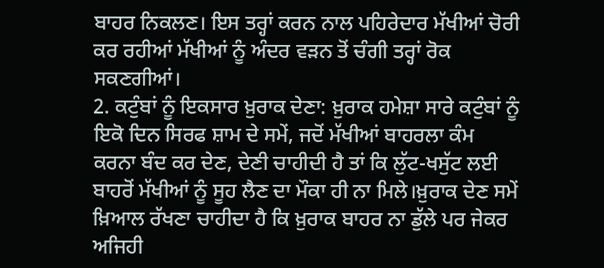ਬਾਹਰ ਨਿਕਲਣ। ਇਸ ਤਰ੍ਹਾਂ ਕਰਨ ਨਾਲ ਪਹਿਰੇਦਾਰ ਮੱਖੀਆਂ ਚੋਰੀ ਕਰ ਰਹੀਆਂ ਮੱਖੀਆਂ ਨੂੰ ਅੰਦਰ ਵੜਨ ਤੋਂ ਚੰਗੀ ਤਰ੍ਹਾਂ ਰੋਕ ਸਕਣਗੀਆਂ।
2. ਕਟੁੰਬਾਂ ਨੂੰ ਇਕਸਾਰ ਖ਼ੁਰਾਕ ਦੇਣਾ: ਖ਼ੁਰਾਕ ਹਮੇਸ਼ਾ ਸਾਰੇ ਕਟੁੰਬਾਂ ਨੂੰ ਇਕੋ ਦਿਨ ਸਿਰਫ ਸ਼ਾਮ ਦੇ ਸਮੇਂ, ਜਦੋਂ ਮੱਖੀਆਂ ਬਾਹਰਲਾ ਕੰਮ ਕਰਨਾ ਬੰਦ ਕਰ ਦੇਣ, ਦੇਣੀ ਚਾਹੀਦੀ ਹੈ ਤਾਂ ਕਿ ਲੁੱਟ-ਖਸੁੱਟ ਲਈ ਬਾਹਰੋਂ ਮੱਖੀਆਂ ਨੂੰ ਸੂਹ ਲੈਣ ਦਾ ਮੌਕਾ ਹੀ ਨਾ ਮਿਲੇ।ਖ਼ੁਰਾਕ ਦੇਣ ਸਮੇਂ ਖ਼ਿਆਲ ਰੱਖਣਾ ਚਾਹੀਦਾ ਹੈ ਕਿ ਖ਼ੁਰਾਕ ਬਾਹਰ ਨਾ ਡੁੱਲੇ ਪਰ ਜੇਕਰ ਅਜਿਹੀ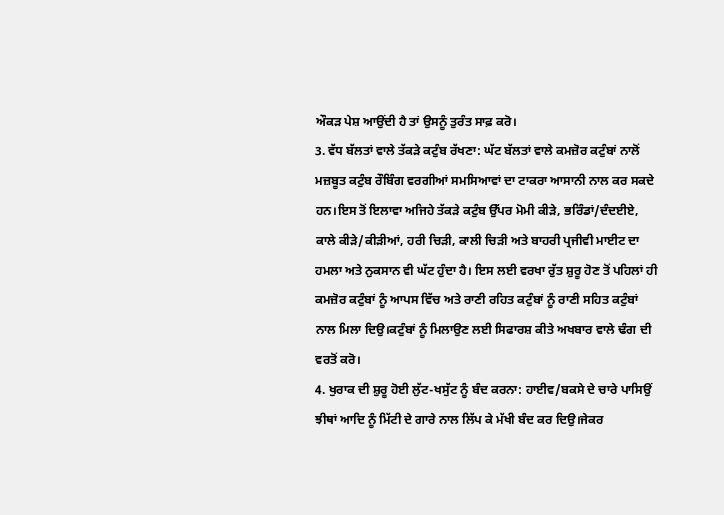ਔਕੜ ਪੇਸ਼ ਆਉਂਦੀ ਹੈ ਤਾਂ ਉਸਨੂੰ ਤੁਰੰਤ ਸਾਫ਼ ਕਰੋ।
3. ਵੱਧ ਬੱਲਤਾਂ ਵਾਲੇ ਤੱਕੜੇ ਕਟੁੰਬ ਰੱਖਣਾ: ਘੱਟ ਬੱਲਤਾਂ ਵਾਲੇ ਕਮਜ਼ੋਰ ਕਟੁੰਬਾਂ ਨਾਲੋਂ ਮਜ਼ਬੂਤ ਕਟੁੰਬ ਰੌਬਿੰਗ ਵਰਗੀਆਂ ਸਮਸਿਆਵਾਂ ਦਾ ਟਾਕਰਾ ਆਸਾਨੀ ਨਾਲ ਕਰ ਸਕਦੇ ਹਨ।ਇਸ ਤੋਂ ਇਲਾਵਾ ਅਜਿਹੇ ਤੱਕੜੇ ਕਟੁੰਬ ਉੱਪਰ ਮੋਮੀ ਕੀੜੇ, ਭਰਿੰਡਾਂ/ਦੰਦਈਏ, ਕਾਲੇ ਕੀੜੇ/ਕੀੜੀਆਂ, ਹਰੀ ਚਿੜੀ, ਕਾਲੀ ਚਿੜੀ ਅਤੇ ਬਾਹਰੀ ਪ੍ਰਜੀਵੀ ਮਾਈਟ ਦਾ ਹਮਲਾ ਅਤੇ ਨੁਕਸਾਨ ਵੀ ਘੱਟ ਹੁੰਦਾ ਹੈ। ਇਸ ਲਈ ਵਰਖਾ ਰੁੱਤ ਸ਼ੁਰੂ ਹੋਣ ਤੋਂ ਪਹਿਲਾਂ ਹੀ ਕਮਜ਼ੋਰ ਕਟੁੰਬਾਂ ਨੂੰ ਆਪਸ ਵਿੱਚ ਅਤੇ ਰਾਣੀ ਰਹਿਤ ਕਟੁੰਬਾਂ ਨੂੰ ਰਾਣੀ ਸਹਿਤ ਕਟੁੰਬਾਂ ਨਾਲ ਮਿਲਾ ਦਿਉ।ਕਟੁੰਬਾਂ ਨੂੰ ਮਿਲਾਉਣ ਲਈ ਸਿਫਾਰਸ਼ ਕੀਤੇ ਅਖਬਾਰ ਵਾਲੇ ਢੰਗ ਦੀ ਵਰਤੋਂ ਕਰੋ।
4. ਖੁਰਾਕ ਦੀ ਸ਼ੁਰੂ ਹੋਈ ਲੁੱਟ-ਖਸੁੱਟ ਨੂੰ ਬੰਦ ਕਰਨਾ: ਹਾਈਵ/ਬਕਸੇ ਦੇ ਚਾਰੇ ਪਾਸਿਉਂ ਝੀਥਾਂ ਆਦਿ ਨੂੰ ਮਿੱਟੀ ਦੇ ਗਾਰੇ ਨਾਲ ਲਿੱਪ ਕੇ ਮੱਖੀ ਬੰਦ ਕਰ ਦਿਉ।ਜੇਕਰ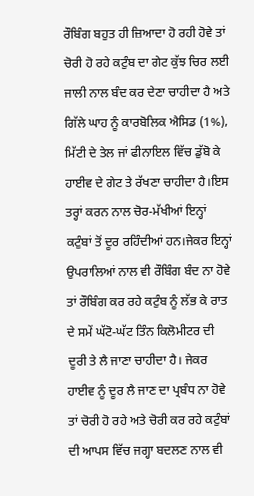ਰੌਬਿੰਗ ਬਹੁਤ ਹੀ ਜ਼ਿਆਦਾ ਹੋ ਰਹੀ ਹੋਵੇ ਤਾਂ ਚੋਰੀ ਹੋ ਰਹੇ ਕਟੁੰਬ ਦਾ ਗੇਟ ਕੁੱਝ ਚਿਰ ਲਈ ਜਾਲੀ ਨਾਲ ਬੰਦ ਕਰ ਦੇਣਾ ਚਾਹੀਦਾ ਹੈ ਅਤੇ ਗਿੱਲੇ ਘਾਹ ਨੂੰ ਕਾਰਬੋਲਿਕ ਐਸਿਡ (1%), ਮਿੱਟੀ ਦੇ ਤੇਲ ਜਾਂ ਫੀਨਾਇਲ ਵਿੱਚ ਡੁੱਬੋ ਕੇ ਹਾਈਵ ਦੇ ਗੇਟ ਤੇ ਰੱਖਣਾ ਚਾਹੀਦਾ ਹੈ।ਇਸ ਤਰ੍ਹਾਂ ਕਰਨ ਨਾਲ ਚੋਰ-ਮੱਖੀਆਂ ਇਨ੍ਹਾਂ ਕਟੁੰਬਾਂ ਤੋਂ ਦੂਰ ਰਹਿੰਦੀਆਂ ਹਨ।ਜੇਕਰ ਇਨ੍ਹਾਂ ਉਪਰਾਲਿਆਂ ਨਾਲ ਵੀ ਰੌਬਿੰਗ ਬੰਦ ਨਾ ਹੋਵੇ ਤਾਂ ਰੌਬਿੰਗ ਕਰ ਰਹੇ ਕਟੁੰਬ ਨੂੰ ਲੱਭ ਕੇ ਰਾਤ ਦੇ ਸਮੇਂ ਘੱਟੋ-ਘੱਟ ਤਿੰਨ ਕਿਲੋਮੀਟਰ ਦੀ ਦੂਰੀ ਤੇ ਲੈ ਜਾਣਾ ਚਾਹੀਦਾ ਹੈ। ਜੇਕਰ ਹਾਈਵ ਨੂੰ ਦੂਰ ਲੈ ਜਾਣ ਦਾ ਪ੍ਰਬੰਧ ਨਾ ਹੋਵੇ ਤਾਂ ਚੋਰੀ ਹੋ ਰਹੇ ਅਤੇ ਚੋਰੀ ਕਰ ਰਹੇ ਕਟੁੰਬਾਂ ਦੀ ਆਪਸ ਵਿੱਚ ਜਗ੍ਹਾ ਬਦਲਣ ਨਾਲ ਵੀ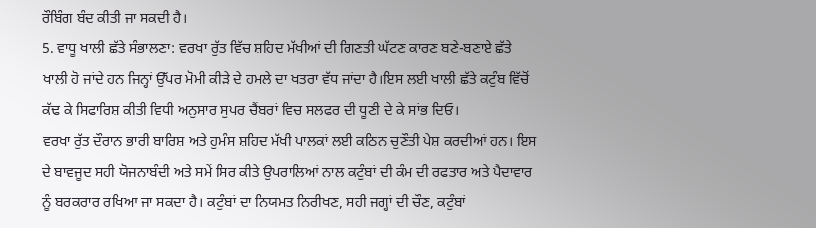ਰੌਬਿੰਗ ਬੰਦ ਕੀਤੀ ਜਾ ਸਕਦੀ ਹੈ।
5. ਵਾਧੂ ਖਾਲੀ ਛੱਤੇ ਸੰਭਾਲਣਾ: ਵਰਖਾ ਰੁੱਤ ਵਿੱਚ ਸ਼ਹਿਦ ਮੱਖੀਆਂ ਦੀ ਗਿਣਤੀ ਘੱਟਣ ਕਾਰਣ ਬਣੇ-ਬਣਾਏ ਛੱਤੇ ਖਾਲੀ ਹੋ ਜਾਂਦੇ ਹਨ ਜਿਨ੍ਹਾਂ ਉੱਪਰ ਮੋਮੀ ਕੀੜੇ ਦੇ ਹਮਲੇ ਦਾ ਖਤਰਾ ਵੱਧ ਜਾਂਦਾ ਹੈ।ਇਸ ਲਈ ਖਾਲੀ ਛੱਤੇ ਕਟੁੰਬ ਵਿੱਚੋਂ ਕੱਢ ਕੇ ਸਿਫਾਰਿਸ਼ ਕੀਤੀ ਵਿਧੀ ਅਨੁਸਾਰ ਸੁਪਰ ਚੈਂਬਰਾਂ ਵਿਚ ਸਲਫਰ ਦੀ ਧੂਣੀ ਦੇ ਕੇ ਸਾਂਭ ਦਿਓ।
ਵਰਖਾ ਰੁੱਤ ਦੌਰਾਨ ਭਾਰੀ ਬਾਰਿਸ਼ ਅਤੇ ਹੁਮੰਸ ਸ਼ਹਿਦ ਮੱਖੀ ਪਾਲਕਾਂ ਲਈ ਕਠਿਨ ਚੁਣੌਤੀ ਪੇਸ਼ ਕਰਦੀਆਂ ਹਨ। ਇਸ ਦੇ ਬਾਵਜੂਦ ਸਹੀ ਯੋਜਨਾਬੰਦੀ ਅਤੇ ਸਮੇਂ ਸਿਰ ਕੀਤੇ ਉਪਰਾਲਿਆਂ ਨਾਲ ਕਟੁੰਬਾਂ ਦੀ ਕੰਮ ਦੀ ਰਫਤਾਰ ਅਤੇ ਪੈਦਾਵਾਰ ਨੂੰ ਬਰਕਰਾਰ ਰਖਿਆ ਜਾ ਸਕਦਾ ਹੈ। ਕਟੁੰਬਾਂ ਦਾ ਨਿਯਮਤ ਨਿਰੀਖਣ, ਸਹੀ ਜਗ੍ਹਾਂ ਦੀ ਚੌਣ, ਕਟੁੰਬਾਂ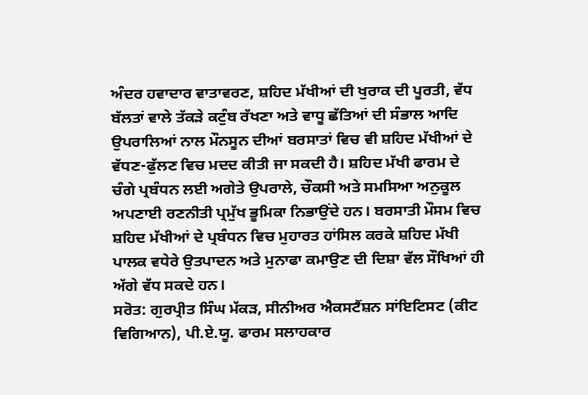ਅੰਦਰ ਹਵਾਦਾਰ ਵਾਤਾਵਰਣ, ਸ਼ਹਿਦ ਮੱਖੀਆਂ ਦੀ ਖੁਰਾਕ ਦੀ ਪੂਰਤੀ, ਵੱਧ ਬੱਲਤਾਂ ਵਾਲੇ ਤੱਕੜੇ ਕਟੁੰਬ ਰੱਖਣਾ ਅਤੇ ਵਾਧੂ ਛੱਤਿਆਂ ਦੀ ਸੰਭਾਲ ਆਦਿ ਉਪਰਾਲਿਆਂ ਨਾਲ ਮੌਨਸੂਨ ਦੀਆਂ ਬਰਸਾਤਾਂ ਵਿਚ ਵੀ ਸ਼ਹਿਦ ਮੱਖੀਆਂ ਦੇ ਵੱਧਣ-ਫੁੱਲਣ ਵਿਚ ਮਦਦ ਕੀਤੀ ਜਾ ਸਕਦੀ ਹੈ। ਸ਼ਹਿਦ ਮੱਖੀ ਫਾਰਮ ਦੇ ਚੰਗੇ ਪ੍ਰਬੰਧਨ ਲਈ ਅਗੇਤੇ ਉਪਰਾਲੇ, ਚੌਕਸੀ ਅਤੇ ਸਮਸਿਆ ਅਨੁਕੂਲ ਅਪਣਾਈ ਰਣਨੀਤੀ ਪ੍ਰਮੁੱਖ ਭੂਮਿਕਾ ਨਿਭਾਉਂਦੇ ਹਨ। ਬਰਸਾਤੀ ਮੌਸਮ ਵਿਚ ਸ਼ਹਿਦ ਮੱਖੀਆਂ ਦੇ ਪ੍ਰਬੰਧਨ ਵਿਚ ਮੁਹਾਰਤ ਹਾਂਸਿਲ ਕਰਕੇ ਸ਼ਹਿਦ ਮੱਖੀ ਪਾਲਕ ਵਧੇਰੇ ਉਤਪਾਦਨ ਅਤੇ ਮੁਨਾਫਾ ਕਮਾਉਣ ਦੀ ਦਿਸ਼ਾ ਵੱਲ ਸੌਖਿਆਂ ਹੀ ਅੱਗੇ ਵੱਧ ਸਕਦੇ ਹਨ।
ਸਰੋਤ: ਗੁਰਪ੍ਰੀਤ ਸਿੰਘ ਮੱਕੜ, ਸੀਨੀਅਰ ਐਕਸਟੈਂਸ਼ਨ ਸਾਂਇਟਿਸਟ (ਕੀਟ ਵਿਗਿਆਨ), ਪੀ.ਏ.ਯੂ. ਫਾਰਮ ਸਲਾਹਕਾਰ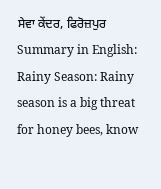ਸੇਵਾ ਕੇਂਦਰ, ਫਿਰੋਜ਼ਪੁਰ
Summary in English: Rainy Season: Rainy season is a big threat for honey bees, know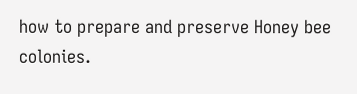how to prepare and preserve Honey bee colonies.